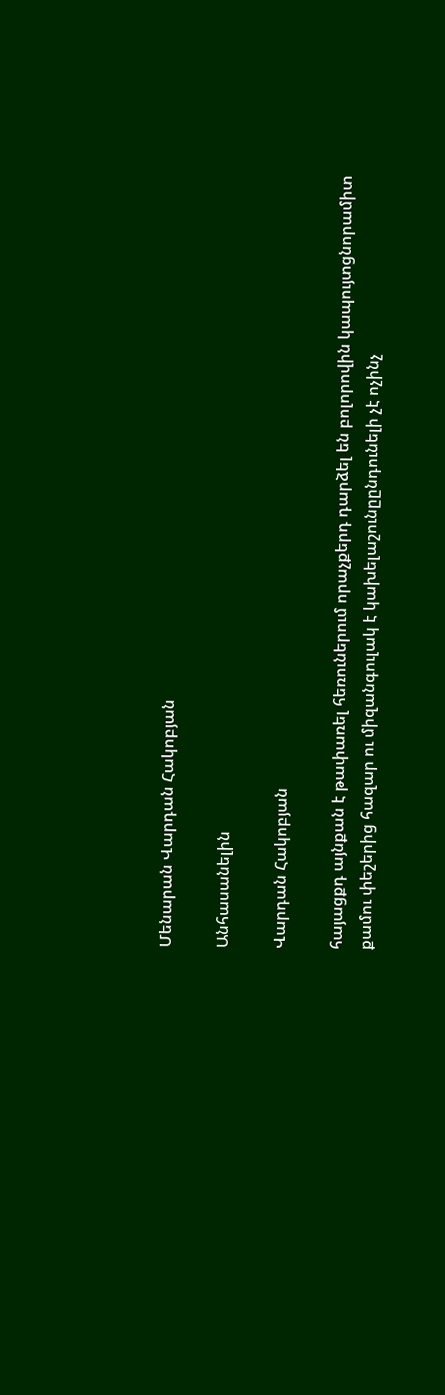Մենարան Վարդան Հակոբյան

Անհասանելին

Վարդան Հակոբյան

հայացքդ այնքան է թափառել հեռուներում որաչքերդ դարձել են բոլորովին կապույտցնորամիտ քամու փեշերից հազար ու միզանգուլակ է կախելաշունըընդունելի չէ ոչինչ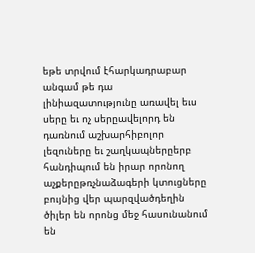եթե տրվում էհարկադրաբար անգամ թե դա լինիազատությունը առավել եւս սերը եւ ոչ սերըավելորդ են դառնում աշխարհիբոլոր լեզուները եւ շաղկապներըերբ հանդիպում են իրար որոնող աչքերըթռչնաձագերի կտուցները բույնից վեր պարզվածդեղին ծիլեր են որոնց մեջ հասունանում են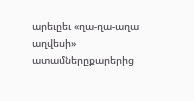արեւըեւ «ղա-ղա-աղա աղվեսի» ատամներըքարերից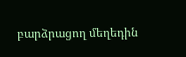բարձրացող մեղեդին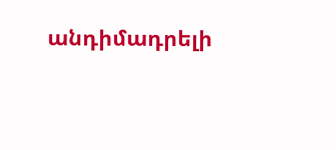անդիմադրելի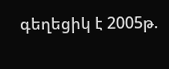գեղեցիկ է 2005թ.